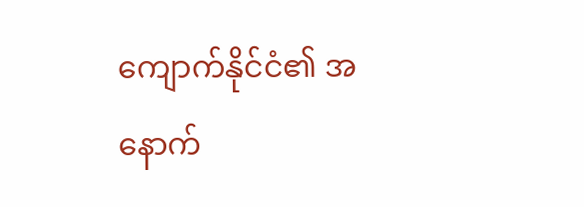ကျောက်နိုင်ငံ၏ အနောက်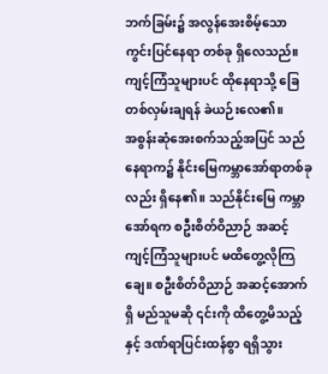ဘက်ခြမ်း၌ အလွန်အေးစိမ့်သော ကွင်းပြင်နေရာ တစ်ခု ရှိလေသည်။ ကျင့်ကြံသူများပင် ထိုနေရာသို့ ခြေတစ်လှမ်းချရန် ခဲယဉ်းလေ၏။
အစွန်းဆုံအေးစက်သည့်အပြင် သည်နေရာက၌ နိုင်းမြေကမ္ဘာအော်ရာတစ်ခုလည်း ရှိနေ၏။ သည်နိုင်းမြေ ကမ္ဘာအော်ရက စဦးစိတ်ဝိညာဉ် အဆင့်ကျင့်ကြံသူများပင် မထိတွေ့လိုကြချေ။ စဦးစိတ်ဝိညာဉ် အဆင့်အောက်ရှိ မည်သူမဆို ၎င်းကို ထိတွေ့မိသည့်နှင့် ဒဏ်ရာပြင်းထန်စွာ ရရှိသွား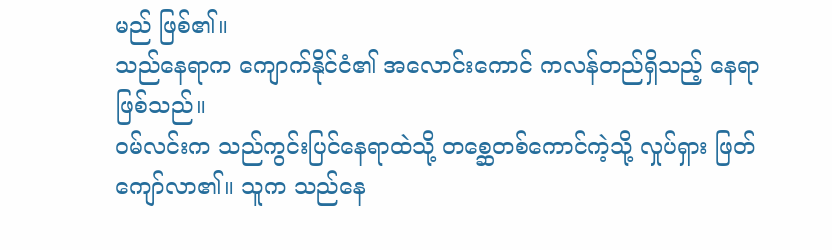မည် ဖြစ်၏။
သည်နေရာက ကျောက်နိုင်ငံ၏ အလောင်းကောင် ကလန်တည်ရှိသည့် နေရာဖြစ်သည်။
ဝမ်လင်းက သည်ကွင်းပြင်နေရာထဲသို့ တစ္ဆေတစ်ကောင်ကဲ့သို့ လှုပ်ရှား ဖြတ်ကျော်လာ၏။ သူက သည်နေ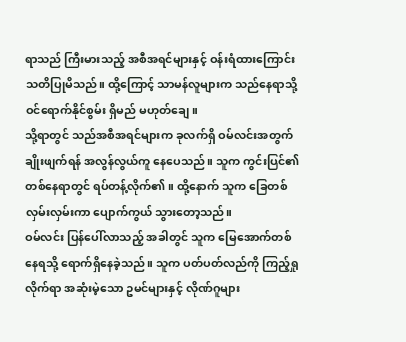ရာသည် ကြီးမားသည့် အစီအရင်များနှင့် ဝန်းရံထားကြောင်း သတိပြုမိသည်။ ထို့ကြောင့် သာမန်လူများက သည်နေရာသို့ ဝင်ရောက်နိုင်စွမ်း ရှိမည် မဟုတ်ချေ။
သို့ရာတွင် သည်အစီအရင်များက ခုလက်ရှိ ဝမ်လင်းအတွက် ချိုးဖျက်ရန် အလွန်လွယ်ကူ နေပေသည်။ သူက ကွင်းပြင်၏ တစ်နေရာတွင် ရပ်တန့်လိုက်၏။ ထို့နောက် သူက ခြေတစ်လှမ်းလှမ်းကာ ပျောက်ကွယ် သွားတော့သည်။
ဝမ်လင်း ပြန်ပေါ်လာသည့် အခါတွင် သူက မြေအောက်တစ်နေရသို့ ရောက်ရှိနေခဲ့သည်။ သူက ပတ်ပတ်လည်ကို ကြည့်ရှုလိုက်ရာ အဆုံးမဲ့သော ဥမင်များနှင့် လိုဏ်ဂူများ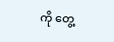ကို တွေ့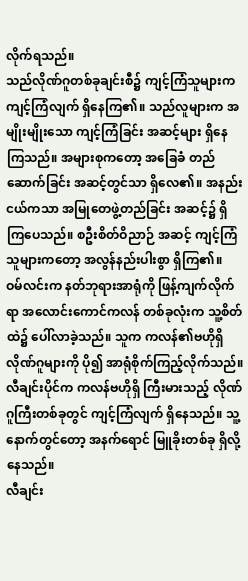လိုက်ရသည်။
သည်လိုဏ်ဂူတစ်ခုချင်းစီ၌ ကျင့်ကြံသူများက ကျင့်ကြံလျက် ရှိနေကြ၏။ သည်လူများက အမျိုးမျိုးသော ကျင့်ကြံခြင်း အဆင့်များ ရှိနေကြသည်။ အများစုကတော့ အခြေခံ တည်ဆောက်ခြင်း အဆင့်တွင်သာ ရှိလေ၏။ အနည်းငယ်ကသာ အမြုတေဖွဲ့တည်ခြင်း အဆင့်၌ ရှိကြပေသည်။ စဦးစိတ်ဝိညာဉ် အဆင့် ကျင့်ကြံသူများကတော့ အလွန်နည်းပါးစွာ ရှိကြ၏။
ဝမ်လင်းက နတ်ဘုရားအာရုံကို ဖြန့်ကျက်လိုက်ရာ အလောင်းကောင်ကလန် တစ်ခုလုံးက သူ့စိတ်ထဲ၌ ပေါ်လာခဲ့သည်။ သူက ကလန်၏ဗဟိုရှိ လိုဏ်ဂူများကို ပို၍ အာရုံစိုက်ကြည့်လိုက်သည်။
လီချင်းပိုင်က ကလန်ဗဟိုရှိ ကြီးမားသည့် လိုဏ်ဂူကြီးတစ်ခုတွင် ကျင့်ကြံလျက် ရှိနေသည်။ သူ့နောက်တွင်တော့ အနက်ရောင် မြူခိုးတစ်ခု ရှိလို့နေသည်။
လီချင်း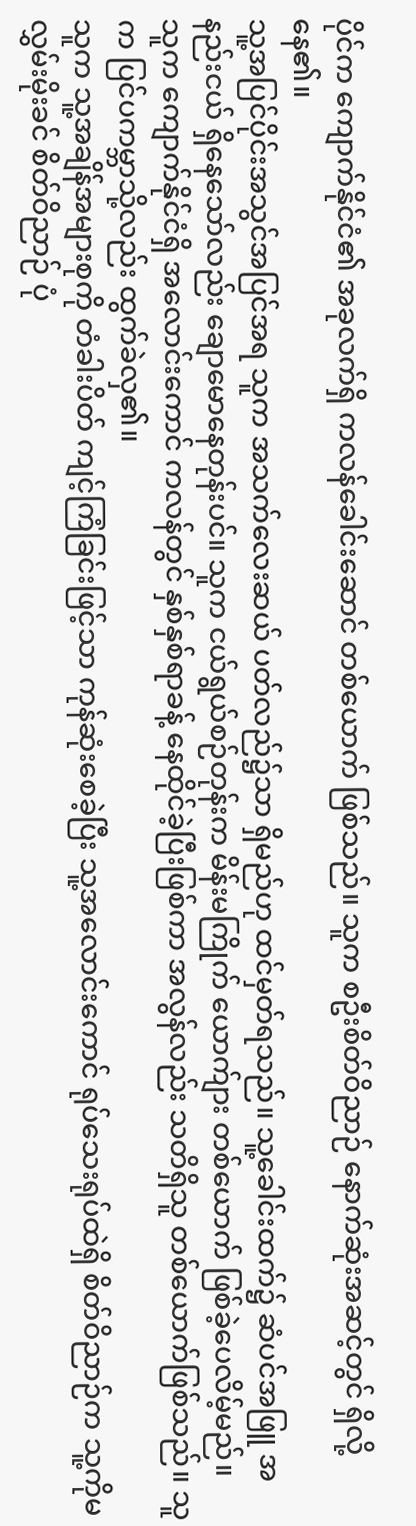ပိုင်က ကျောက်နိုင်ငံ၏ အခုလက်ရှိ ကလန်ခေါင်းဆောင် တစ်ယောက် ဖြစ်သည်။ သူက စဦးစိတ်ဝိညာဉ် နောက်ဆုံးအဆင့်တွင် ရှိလို့နေ၏။
သူ့အပြင်ပိုင်းအသွင်အပြင်အရ သူက အသက်လေးဆယ် ပတ်လည်၌သာ ရှိမည်ဟု ထင်မှတ်ရသည်။ သူ့ခေါင်းထက်၌ ဆံပင်အဖြူ အနည်းငယ် ရှိနေသော်လည်း ချောမောနေတုန်းပင်။ သူက ငယ်ရွယ်စဉ်တုန်းက မိန်းမကြိုက် ယောက်ျား တစ်ယောက် ဖြစ်ခဲ့ပေလိမ့်မည်။
သူက ကျောက်နိုင်ငံရှိ အလောင်းကောင် ကလန်တွင် နှစ်နှစ်ရာခန့် နေထိုင်ခဲ့ပြီးဖြစ်ကာ အလွန်လည်း သတိရှိသူ တစ်ယောက်ဖြစ်သည်။ သူက ပြင်ပကမ္ဘာသို့လည်း ထွက်ခဲလှ၏။
သူက သူ့အချိန်အများစုကို တံခါးပိတ် ကျင့်ကြံခြင်းဖြင့်သာ ကုန်ဆုံးစေခဲ့ပြီး သူ့အလောင်းကောင် ရုပ်သေးရုပ်ထဲရှိ စိတ်ဝိညာဉ်က သူ့ကိုမလွှမ်းမိုးခင် စိတ်ဝိညာဉ် ပုံ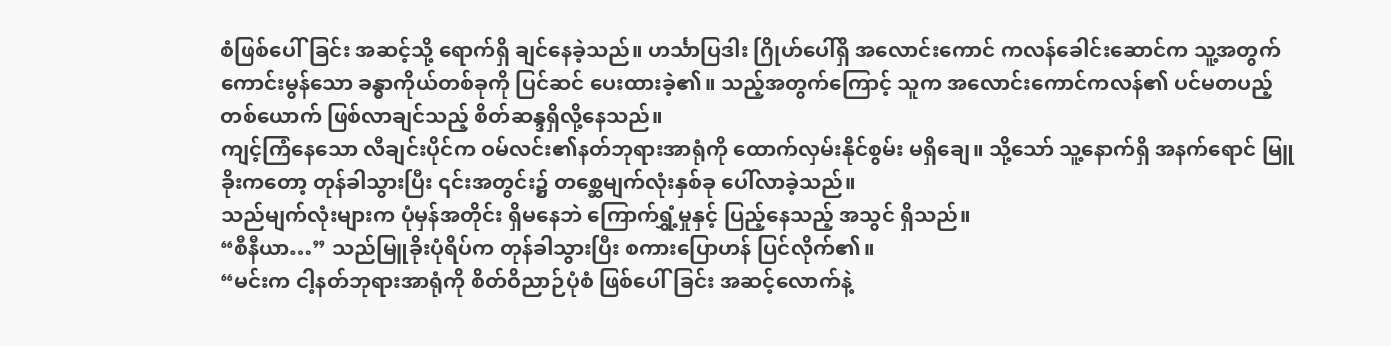စံဖြစ်ပေါ်ခြင်း အဆင့်သို့ ရောက်ရှိ ချင်နေခဲ့သည်။ ဟင်္သာပြဒါး ဂြိုဟ်ပေါ်ရှိ အလောင်းကောင် ကလန်ခေါင်းဆောင်က သူ့အတွက် ကောင်းမွန်သော ခန္ဓာကိုယ်တစ်ခုကို ပြင်ဆင် ပေးထားခဲ့၏။ သည့်အတွက်ကြောင့် သူက အလောင်းကောင်ကလန်၏ ပင်မတပည့်တစ်ယောက် ဖြစ်လာချင်သည့် စိတ်ဆန္ဒရှိလို့နေသည်။
ကျင့်ကြံနေသော လီချင်းပိုင်က ဝမ်လင်း၏နတ်ဘုရားအာရုံကို ထောက်လှမ်းနိုင်စွမ်း မရှိချေ။ သို့သော် သူ့နောက်ရှိ အနက်ရောင် မြူခိုးကတော့ တုန်ခါသွားပြီး ၎င်းအတွင်း၌ တစ္ဆေမျက်လုံးနှစ်ခု ပေါ်လာခဲ့သည်။
သည်မျက်လုံးများက ပုံမှန်အတိုင်း ရှိမနေဘဲ ကြောက်ရွှံ့မှုနှင့် ပြည့်နေသည့် အသွင် ရှိသည်။
“စီနီယာ…” သည်မြူခိုးပုံရိပ်က တုန်ခါသွားပြီး စကားပြောဟန် ပြင်လိုက်၏။
“မင်းက ငါ့နတ်ဘုရားအာရုံကို စိတ်ဝိညာဉ်ပုံစံ ဖြစ်ပေါ်ခြင်း အဆင့်လောက်နဲ့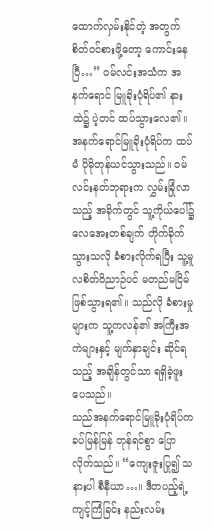ထောက်လှမ်းနိုင်တဲ့ အတွက် စိတ်ဝင်စားဖို့တော့ ကောင်းနေပြီ…” ဝမ်လင်းအသံက အနက်ရောင် မြူခိုးပုံရိပ်၏ နားထဲ၌ ပဲ့တင် ထပ်သွားလေ၏။
အနက်ရောင်မြူခိုးပုံရိပ်က ထပ်မံ ပိုမိုတုန်ယင်သွားသည်။ ဝမ်လင်းနတ်ဘုရားက လွှမ်းခြုံလာသည့် အခိုက်တွင် သူ့ကိုယ်ပေါ်၌ လေအေးတစ်ချက် တိုက်ခိုက် သွားသလို ခံစားလိုက်ရပြီး သူ့မူလစိတ်ဝိညာဉ်ပင် မတည်မငြိမ် ဖြစ်သွားရ၏။ သည်လို ခံစားမှုများက သူ့ကလန်၏ အကြီးအကဲများနှင့် မျက်နှာချင်း ဆိုင်ရသည့် အချိန်တွင်သာ ရရှိခဲ့ဖူးပေသည်။
သည်အနက်ရောင်မြူခိုးပုံရိပ်က ခပ်မြန်မြန် တုန်ရင်စွာ ပြောလိုက်သည်။ “ကျေးဇူးပြု၍ သနားပါ စီနီယာ…။ ဒီတပည့်ရဲ့ ကျင့်ကြံခြင်း နည်းလမ်း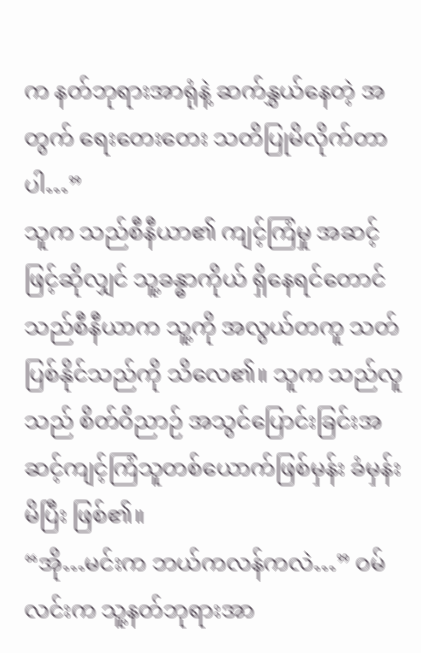က နတ်ဘုရားအာရုံနဲ့ ဆက်နွှယ်နေတဲ့ အတွက် ရေးတေးတေး သတိပြုမိလိုက်တာပါ…”
သူက သည်စီနီယာ၏ ကျင့်ကြံမှု အဆင့်ဖြင့်ဆိုလျှင် သူ့ခန္ဓာကိုယ် ရှိနေရင်တောင် သည်စီနီယာက သူ့ကို အလွယ်တကူ သတ်ပြစ်နိုင်သည်ကို သိလေ၏။ သူက သည်လူသည် စိတ်ဝိညာဉ် အသွင်ပြောင်းခြင်းအဆင့်ကျင့်ကြံသူတစ်ယောက်ဖြစ်မှန်း ခံမှန်းမိပြီး ဖြစ်၏။
“အို…မင်းက ဘယ်ကလန်ကလဲ…” ဝမ်လင်းက သူ့နတ်ဘုရားအာ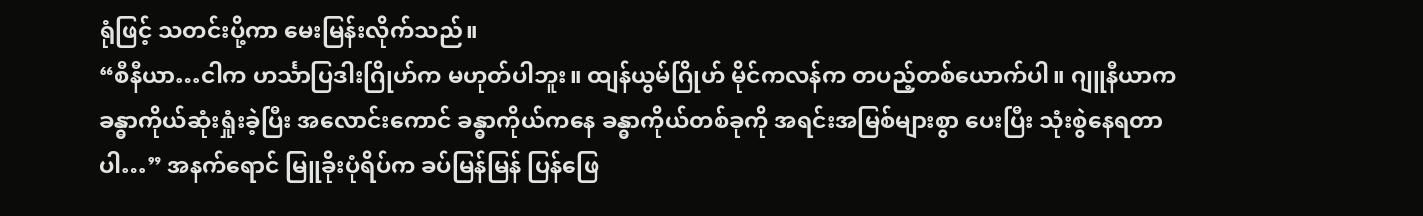ရုံဖြင့် သတင်းပို့ကာ မေးမြန်းလိုက်သည်။
“စီနီယာ…ငါက ဟင်္သာပြဒါးဂြိုဟ်က မဟုတ်ပါဘူး။ ထျန်ယွမ်ဂြိုဟ် မိုင်ကလန်က တပည့်တစ်ယောက်ပါ။ ဂျူနီယာက ခန္ဓာကိုယ်ဆုံးရှုံးခဲ့ပြီး အလောင်းကောင် ခန္ဓာကိုယ်ကနေ ခန္ဓာကိုယ်တစ်ခုကို အရင်းအမြစ်များစွာ ပေးပြီး သုံးစွဲနေရတာပါ…” အနက်ရောင် မြူခိုးပုံရိပ်က ခပ်မြန်မြန် ပြန်ဖြေ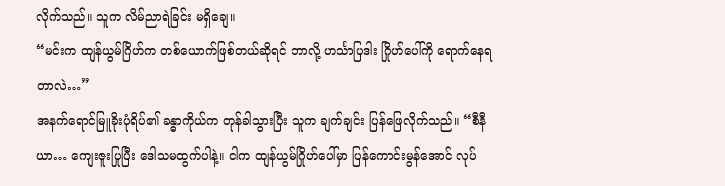လိုက်သည်။ သူက လိမ်ညာရဲခြင်း မရှိချေ။
“မင်းက ထျန်ယွမ်ဂြိဟ်က တစ်ယောက်ဖြစ်တယ်ဆိုရင် ဘာလို့ ဟင်္သာပြဒါး ဂြိုဟ်ပေါ်ကို ရောက်နေရတာလဲ…”
အနက်ရောင်မြူခိုးပုံရိပ်၏ ခန္ဓာကိုယ်က တုန်ခါသွားပြီး သူက ချက်ချင်း ပြန်ဖြေလိုက်သည်။ “စီနီယာ… ကျေးဇူးပြုပြီး ဒေါသမထွက်ပါနဲ့။ ငါက ထျန်ယွမ်ဂြိုဟ်ပေါ်မှာ ပြန်ကောင်းမွန်အောင် လုပ်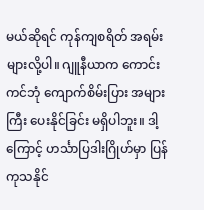မယ်ဆိုရင် ကုန်ကျစရိတ် အရမ်းများလို့ပါ။ ဂျူနီယာက ကောင်းကင်ဘုံ ကျောက်စိမ်းပြား အများကြီး ပေးနိုင်ခြင်း မရှိပါဘူး။ ဒါ့ကြောင့် ဟင်္သာပြဒါးဂြိုဟ်မှာ ပြန်ကုသနိုင်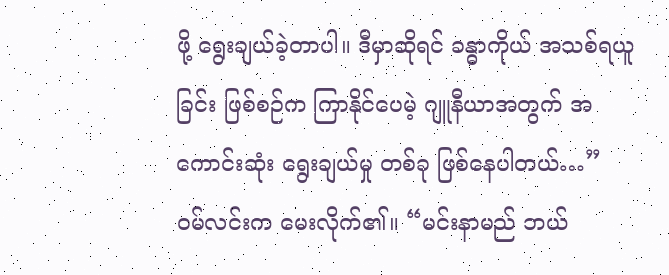ဖို့ ရွေးချယ်ခဲ့တာပါ။ ဒီမှာဆိုရင် ခန္ဓာကိုယ် အသစ်ရယူခြင်း ဖြစ်စဉ်က ကြာနိုင်ပေမဲ့ ဂျူနီယာအတွက် အကောင်းဆုံး ရွေးချယ်မှု တစ်ခု ဖြစ်နေပါတယ်…”
ဝမ်လင်းက မေးလိုက်၏။ “မင်းနာမည် ဘယ်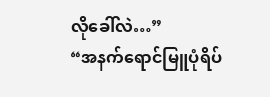လိုခေါ်လဲ…”
“အနက်ရောင်မြူပုံရိပ်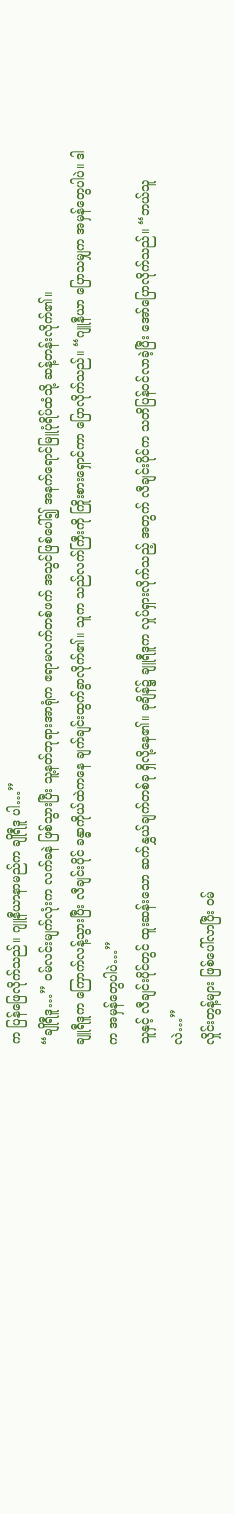က ပြန်ဖြေလိုက်သည်။ ဂျူနီယာနာမည်က ချိုရီဒူ ပါ…”
“ချိုရီဒူ…” ဝမ်လင်းမျက်လုံးက လက်ခနဲ ဖြစ်သွားပြီး သူ့နတ်ဘုရားအာရုံက ဧရာမလက်တစ်ဖက် အသွင်ဖြစ်ပေါ်၍ အနက်ရောင်မြူပုံရိပ်ထံသို့ ဆန့်တန်းလိုက်၏။
ချူရီဒူက ကြောက်လန့်သွားပြီး လီချင်းပိုင် ခန္ဓာကိုယ်ထဲကနေ ချက်ချင်းထွက်ခွာလိုက်၏။ သူက သည်လက်ကြီးကို ကြိုးစားရှောင်ကာ ပြောလိုက်သည်။ “ဂျူနီယာ ပြောသမျှက အမှန်တွေပါပဲ။ ဒါက အမှန်တွေပါပဲ…”
သူနှင့် လီချင်းပိုင်တွင် ထူးဆန်းသော ဆက်နွှယ်ချက်တစ်ခု ရှိလို့နေ၏။ ခုချိန်၌ ချူရီဒူက လှုပ်ရှားလိုက်သည့် အတွက် လီချင်းပိုင်က သတိပြန်ဝင်လာခဲ့ပြီး အော်ပြောလိုက်သည်။ “ဘယ်သူလဲ…”
လှိုင်းတွန့်များ ဖြစ်ပေါ်လာပြီး ဝမ်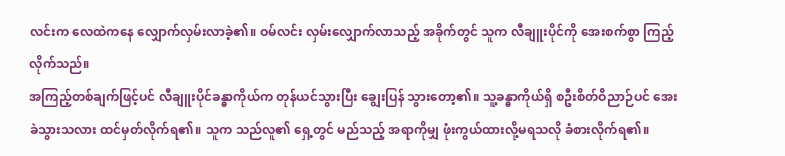လင်းက လေထဲကနေ လျှောက်လှမ်းလာခဲ့၏။ ဝမ်လင်း လှမ်းလျှောက်လာသည့် အခိုက်တွင် သူက လီချူးပိုင်ကို အေးစက်စွာ ကြည့်လိုက်သည်။
အကြည့်တစ်ချက်ဖြင့်ပင် လီချူးပိုင်ခန္ဓာကိုယ်က တုန်ယင်သွားပြီး ချွေးပြန် သွားတော့၏။ သူ့ခန္ဓာကိုယ်ရှိ စဦးစိတ်ဝိညာဉ်ပင် အေးခဲသွားသလား ထင်မှတ်လိုက်ရ၏။ သူက သည်လူ၏ ရှေ့တွင် မည်သည့် အရာကိုမျှ ဖုံးကွယ်ထားလို့မရသလို ခံစားလိုက်ရ၏။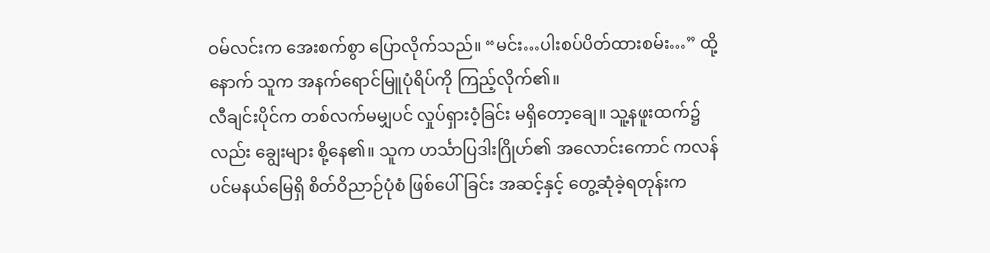ဝမ်လင်းက အေးစက်စွာ ပြောလိုက်သည်။ “မင်း…ပါးစပ်ပိတ်ထားစမ်း…” ထို့နောက် သူက အနက်ရောင်မြူပုံရိပ်ကို ကြည့်လိုက်၏။
လီချင်းပိုင်က တစ်လက်မမျှပင် လှုပ်ရှားဝံ့ခြင်း မရှိတော့ချေ။ သူ့နဖူးထက်၌လည်း ချွေးများ စို့နေ၏။ သူက ဟင်္သာပြဒါးဂြိုဟ်၏ အလောင်းကောင် ကလန်ပင်မနယ်မြေရှိ စိတ်ဝိညာဉ်ပုံစံ ဖြစ်ပေါ်ခြင်း အဆင့်နှင့် တွေ့ဆုံခဲ့ရတုန်းက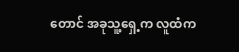တောင် အခုသူ့ရှေ့က လူထံက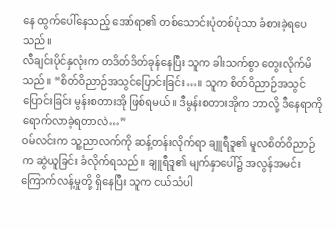နေ ထွက်ပေါ်နေသည့် အော်ရာ၏ တစ်သောင်းပုံတစ်ပုံသာ ခံစားခဲ့ရပေသည်။
လီချင်းပိုင်နှလုံးက တဒိတ်ဒိတ်ခုန်နေပြီး သူက ခါးသက်စွာ တွေးလိုက်မိသည်။ “စိတ်ဝိညာဉ်အသွင်ပြောင်းခြင်း…။ သူက စိတ်ဝိညာဉ်အသွင်ပြောင်းခြင်း မွန်းစတားအို ဖြစ်ရမယ်။ ဒီမွန်းစတားအိုက ဘာလို့ ဒီနေရာကို ရောက်လာခဲ့ရတာလဲ…”
ဝမ်လင်းက သူ့ညာလက်ကို ဆန့်တန်းလိုက်ရာ ချူရီဒူ၏ မူလစိတ်ဝိညာဉ်က ဆွဲယူခြင်း ခံလိုက်ရသည်။ ချူရီဒူ၏ မျက်နှာပေါ်၌ အလွန်အမင်း ကြောက်လန့်မှုတို့ ရှိနေပြီး သူက ငယ်သံပါ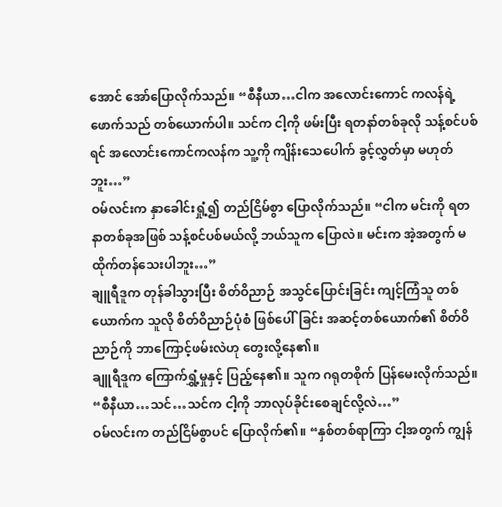အောင် အော်ပြောလိုက်သည်။ “စီနီယာ…ငါက အလောင်းကောင် ကလန်ရဲ့ ဖောက်သည် တစ်ယောက်ပါ။ သင်က ငါ့ကို ဖမ်းပြီး ရတနာ်တစ်ခုလို သန့်စင်ပစ်ရင် အလောင်းကောင်ကလန်က သူ့ကို ကျိန်းသေပေါက် ခွင့်လွှတ်မှာ မဟုတ်ဘူး…”
ဝမ်လင်းက နှာခေါင်းရှုံ့၍ တည်ငြိမ်စွာ ပြောလိုက်သည်။ “ငါက မင်းကို ရတနာတစ်ခုအဖြစ် သန့်စင်ပစ်မယ်လို့ ဘယ်သူက ပြောလဲ။ မင်းက အဲ့အတွက် မထိုက်တန်သေးပါဘူး…”
ချူရီဒူက တုန်ခါသွားပြီး စိတ်ဝိညာဉ် အသွင်ပြောင်းခြင်း ကျင့်ကြံသူ တစ်ယောက်က သူလို စိတ်ဝိညာဉ်ပုံစံ ဖြစ်ပေါ်ခြင်း အဆင့်တစ်ယောက်၏ စိတ်ဝိညာဉ်ကို ဘာကြောင့်ဖမ်းလဲဟု တွေးလို့နေ၏။
ချူရီဒူက ကြောက်ရွှံ့မှုနှင့် ပြည့်နေ၏။ သူက ဂရုတစိုက် ပြန်မေးလိုက်သည်။ “စီနီယာ…သင်…သင်က ငါ့ကို ဘာလုပ်ခိုင်းစေချင်လို့လဲ…”
ဝမ်လင်းက တည်ငြိမ်စွာပင် ပြောလိုက်၏။ “နှစ်တစ်ရာကြာ ငါ့အတွက် ကျွန်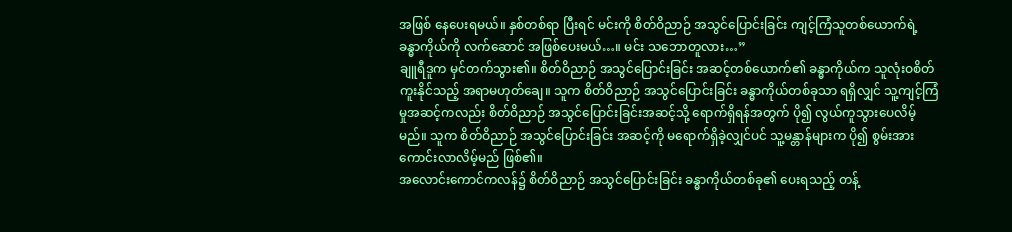အဖြစ် နေပေးရမယ်။ နှစ်တစ်ရာ ပြီးရင် မင်းကို စိတ်ဝိညာဉ် အသွင်ပြောင်းခြင်း ကျင့်ကြံသူတစ်ယောက်ရဲ့ ခန္ဓာကိုယ်ကို လက်ဆောင် အဖြစ်ပေးမယ်…။ မင်း သဘောတူလား…”
ချူရီဒူက မှင်တက်သွား၏။ စိတ်ဝိညာဉ် အသွင်ပြောင်းခြင်း အဆင့်တစ်ယောက်၏ ခန္ဓာကိုယ်က သူလုံးဝစိတ်ကူးနိုင်သည့် အရာမဟုတ်ချေ။ သူက စိတ်ဝိညာဉ် အသွင်ပြောင်းခြင်း ခန္ဓာကိုယ်တစ်ခုသာ ရရှိလျှင် သူ့ကျင့်ကြံမှုအဆင့်ကလည်း စိတ်ဝိညာဉ် အသွင်ပြောင်းခြင်းအဆင့်သို့ ရောက်ရှိရန်အတွက် ပို၍ လွယ်ကူသွားပေလိမ့်မည်။ သူက စိတ်ဝိညာဉ် အသွင်ပြောင်းခြင်း အဆင့်ကို မရောက်ရှိခဲ့လျှင်ပင် သူ့မန္တာန်များက ပို၍ စွမ်းအားကောင်းလာလိမ့်မည် ဖြစ်၏။
အလောင်းကောင်ကလန်၌ စိတ်ဝိညာဉ် အသွင်ပြောင်းခြင်း ခန္ဓာကိုယ်တစ်ခု၏ ပေးရသည့် တန့်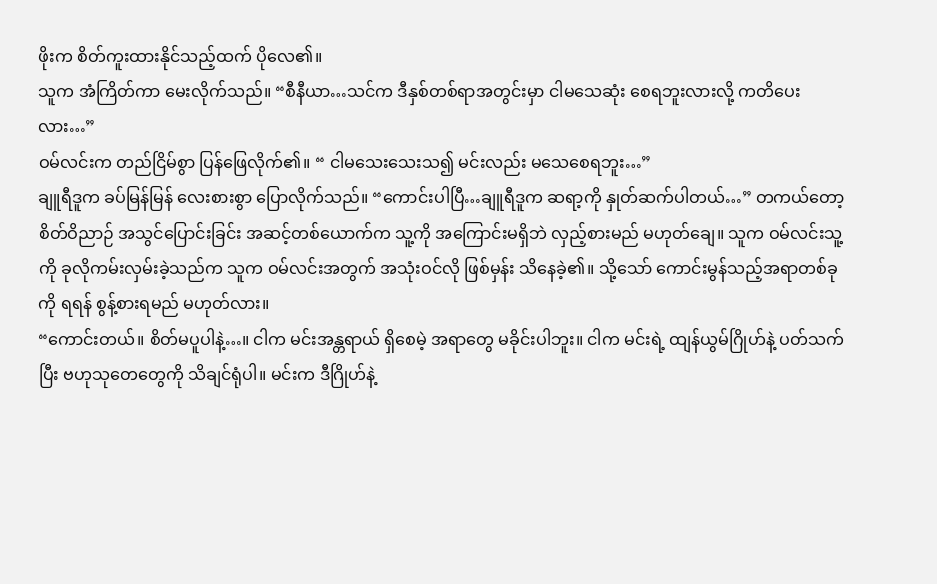ဖိုးက စိတ်ကူးထားနိုင်သည့်ထက် ပိုလေ၏။
သူက အံကြိတ်ကာ မေးလိုက်သည်။ “စီနီယာ…သင်က ဒီနှစ်တစ်ရာအတွင်းမှာ ငါမသေဆုံး စေရဘူးလားလို့ ကတိပေးလား…”
ဝမ်လင်းက တည်ငြိမ်စွာ ပြန်ဖြေလိုက်၏။ “ ငါမသေးသေးသ၍ မင်းလည်း မသေစေရဘူး…”
ချူရီဒူက ခပ်မြန်မြန် လေးစားစွာ ပြောလိုက်သည်။ “ကောင်းပါပြီ…ချူရီဒူက ဆရာ့ကို နှုတ်ဆက်ပါတယ်…” တကယ်တော့ စိတ်ဝိညာဉ် အသွင်ပြောင်းခြင်း အဆင့်တစ်ယောက်က သူ့ကို အကြောင်းမရှိဘဲ လှည့်စားမည် မဟုတ်ချေ။ သူက ဝမ်လင်းသူ့ကို ခုလိုကမ်းလှမ်းခဲ့သည်က သူက ဝမ်လင်းအတွက် အသုံးဝင်လို ဖြစ်မှန်း သိနေခဲ့၏။ သို့သော် ကောင်းမွန်သည့်အရာတစ်ခုကို ရရန် စွန့်စားရမည် မဟုတ်လား။
“ကောင်းတယ်။ စိတ်မပူပါနဲ့…။ ငါက မင်းအန္တရာယ် ရှိစေမဲ့ အရာတွေ မခိုင်းပါဘူး။ ငါက မင်းရဲ့ ထျန်ယွမ်ဂြိုဟ်နဲ့ ပတ်သက်ပြီး ဗဟုသုတေတွေကို သိချင်ရုံပါ။ မင်းက ဒီဂြိုဟ်နဲ့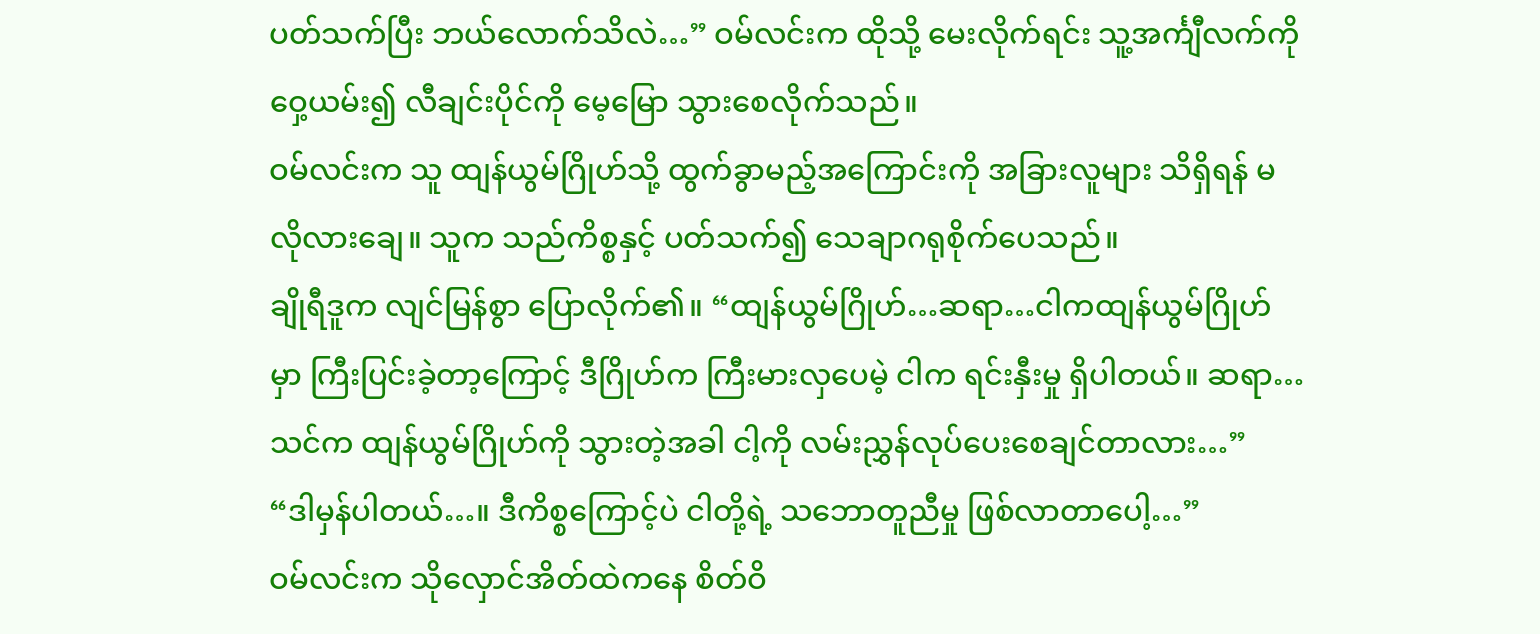ပတ်သက်ပြီး ဘယ်လောက်သိလဲ…” ဝမ်လင်းက ထိုသို့ မေးလိုက်ရင်း သူ့အင်္ကျီလက်ကို ဝှေ့ယမ်း၍ လီချင်းပိုင်ကို မေ့မြော သွားစေလိုက်သည်။
ဝမ်လင်းက သူ ထျန်ယွမ်ဂြိုဟ်သို့ ထွက်ခွာမည့်အကြောင်းကို အခြားလူများ သိရှိရန် မလိုလားချေ။ သူက သည်ကိစ္စနှင့် ပတ်သက်၍ သေချာဂရုစိုက်ပေသည်။
ချိုရီဒူက လျင်မြန်စွာ ပြောလိုက်၏။ “ထျန်ယွမ်ဂြိုဟ်…ဆရာ…ငါကထျန်ယွမ်ဂြိုဟ်မှာ ကြီးပြင်းခဲ့တာ့ကြောင့် ဒီဂြိုဟ်က ကြီးမားလှပေမဲ့ ငါက ရင်းနှီးမှု ရှိပါတယ်။ ဆရာ…သင်က ထျန်ယွမ်ဂြိုဟ်ကို သွားတဲ့အခါ ငါ့ကို လမ်းညွှန်လုပ်ပေးစေချင်တာလား…”
“ဒါမှန်ပါတယ်…။ ဒီကိစ္စကြောင့်ပဲ ငါတို့ရဲ့ သဘောတူညီမှု ဖြစ်လာတာပေါ့…”
ဝမ်လင်းက သိုလှောင်အိတ်ထဲကနေ စိတ်ဝိ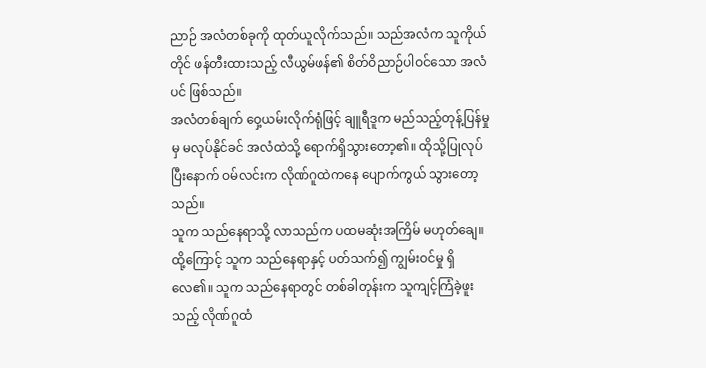ညာဉ် အလံတစ်ခုကို ထုတ်ယူလိုက်သည်။ သည်အလံက သူကိုယ်တိုင် ဖန်တီးထားသည့် လီယွမ်ဖန်၏ စိတ်ဝိညာဉ်ပါဝင်သော အလံပင် ဖြစ်သည်။
အလံတစ်ချက် ဝှေ့ယမ်းလိုက်ရုံဖြင့် ချူရီဒူက မည်သည့်တုန့်ပြန်မှုမှ မလုပ်နိုင်ခင် အလံထဲသို့ ရောက်ရှိသွားတော့၏။ ထိုသို့ပြုလုပ်ပြီးနောက် ဝမ်လင်းက လိုဏ်ဂူထဲကနေ ပျောက်ကွယ် သွားတော့သည်။
သူက သည်နေရာသို့ လာသည်က ပထမဆုံးအကြိမ် မဟုတ်ချေ။ ထို့ကြောင့် သူက သည်နေရာနှင့် ပတ်သက်၍ ကျွမ်းဝင်မှု ရှိလေ၏။ သူက သည်နေရာတွင် တစ်ခါတုန်းက သူကျင့်ကြံခဲ့ဖူးသည့် လိုဏ်ဂူထံ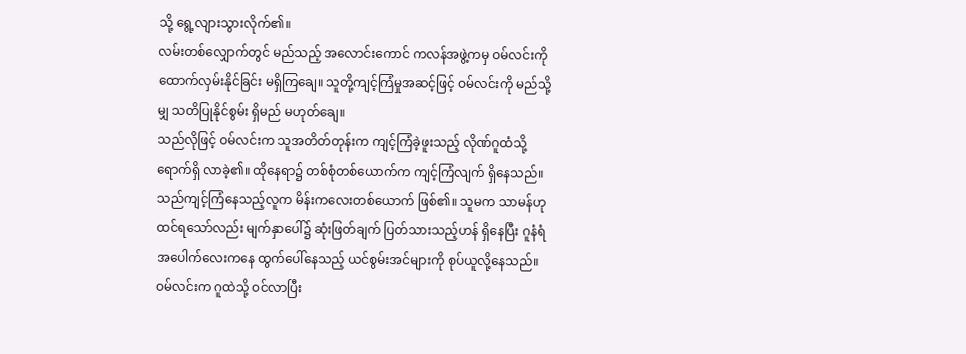သို့ ရွေ့လျားသွားလိုက်၏။
လမ်းတစ်လျှောက်တွင် မည်သည့် အလောင်းကောင် ကလန်အဖွဲ့ကမှ ဝမ်လင်းကို ထောက်လှမ်းနိုင်ခြင်း မရှိကြချေ။ သူတို့ကျင့်ကြံမှုအဆင့်ဖြင့် ဝမ်လင်းကို မည်သို့မျှ သတိပြုနိုင်စွမ်း ရှိမည် မဟုတ်ချေ။
သည်လိုဖြင့် ဝမ်လင်းက သူအတိတ်တုန်းက ကျင့်ကြံခဲ့ဖူးသည့် လိုဏ်ဂူထံသို့ ရောက်ရှိ လာခဲ့၏။ ထိုနေရာ၌ တစ်စုံတစ်ယောက်က ကျင့်ကြံလျက် ရှိနေသည်။
သည်ကျင့်ကြံနေသည့်လူက မိန်းကလေးတစ်ယောက် ဖြစ်၏။ သူမက သာမန်ဟု ထင်ရသော်လည်း မျက်နှာပေါ်၌ ဆုံးဖြတ်ချက် ပြတ်သားသည့်ဟန် ရှိနေပြီး ဂူနံရံ အပေါက်လေးကနေ ထွက်ပေါ်နေသည့် ယင်စွမ်းအင်များကို စုပ်ယူလို့နေသည်။
ဝမ်လင်းက ဂူထဲသို့ ဝင်လာပြီး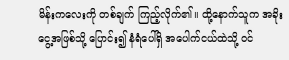မိန်းကလေးကို တစ်ချက် ကြည့်လိုက်၏။ ထို့နောက်သူက အခိုးငွေ့အဖြစ်သို့ ပြောင်း၍ နံရံပေါ်ရှိ အပေါက်ငယ်ထဲသို့ ဝင်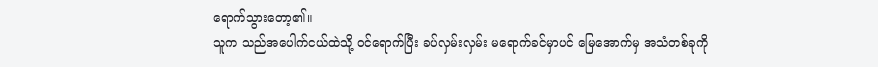ရောက်သွားတော့၏။
သူက သည်အပေါက်ငယ်ထဲသို့ ဝင်ရောက်ပြီး ခပ်လှမ်းလှမ်း မရောက်ခင်မှာပင် မြေအောက်မှ အသံတစ်ခုကို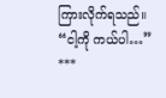ကြားလိုက်ရသည်။
“ငါ့ကို ကယ်ပါ…”
***